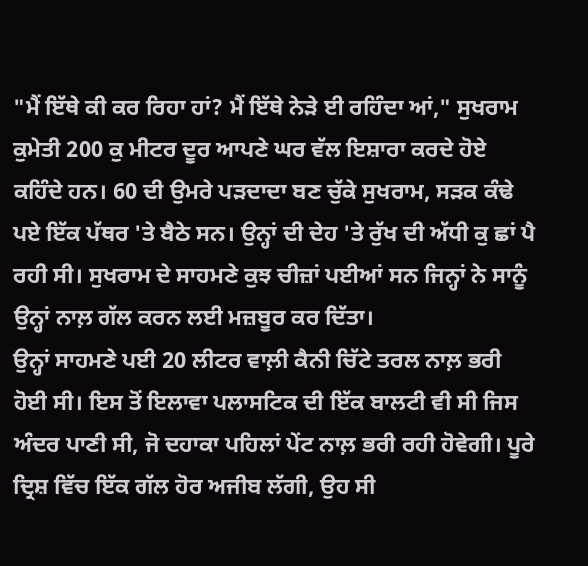"ਮੈਂ ਇੱਥੇ ਕੀ ਕਰ ਰਿਹਾ ਹਾਂ? ਮੈਂ ਇੱਥੇ ਨੇੜੇ ਈ ਰਹਿੰਦਾ ਆਂ," ਸੁਖਰਾਮ ਕੁਮੇਤੀ 200 ਕੁ ਮੀਟਰ ਦੂਰ ਆਪਣੇ ਘਰ ਵੱਲ ਇਸ਼ਾਰਾ ਕਰਦੇ ਹੋਏ ਕਹਿੰਦੇ ਹਨ। 60 ਦੀ ਉਮਰੇ ਪੜਦਾਦਾ ਬਣ ਚੁੱਕੇ ਸੁਖਰਾਮ, ਸੜਕ ਕੰਢੇ ਪਏ ਇੱਕ ਪੱਥਰ 'ਤੇ ਬੈਠੇ ਸਨ। ਉਨ੍ਹਾਂ ਦੀ ਦੇਹ 'ਤੇ ਰੁੱਖ ਦੀ ਅੱਧੀ ਕੁ ਛਾਂ ਪੈ ਰਹੀ ਸੀ। ਸੁਖਰਾਮ ਦੇ ਸਾਹਮਣੇ ਕੁਝ ਚੀਜ਼ਾਂ ਪਈਆਂ ਸਨ ਜਿਨ੍ਹਾਂ ਨੇ ਸਾਨੂੰ ਉਨ੍ਹਾਂ ਨਾਲ਼ ਗੱਲ ਕਰਨ ਲਈ ਮਜ਼ਬੂਰ ਕਰ ਦਿੱਤਾ।
ਉਨ੍ਹਾਂ ਸਾਹਮਣੇ ਪਈ 20 ਲੀਟਰ ਵਾਲ਼ੀ ਕੈਨੀ ਚਿੱਟੇ ਤਰਲ ਨਾਲ਼ ਭਰੀ ਹੋਈ ਸੀ। ਇਸ ਤੋਂ ਇਲਾਵਾ ਪਲਾਸਟਿਕ ਦੀ ਇੱਕ ਬਾਲਟੀ ਵੀ ਸੀ ਜਿਸ ਅੰਦਰ ਪਾਣੀ ਸੀ, ਜੋ ਦਹਾਕਾ ਪਹਿਲਾਂ ਪੇਂਟ ਨਾਲ਼ ਭਰੀ ਰਹੀ ਹੋਵੇਗੀ। ਪੂਰੇ ਦ੍ਰਿਸ਼ ਵਿੱਚ ਇੱਕ ਗੱਲ ਹੋਰ ਅਜੀਬ ਲੱਗੀ, ਉਹ ਸੀ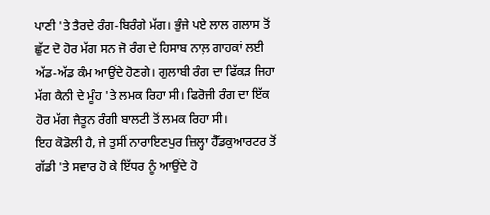ਪਾਣੀ 'ਤੇ ਤੈਰਦੇ ਰੰਗ-ਬਿਰੰਗੇ ਮੱਗ। ਭੁੰਜੇ ਪਏ ਲਾਲ ਗਲਾਸ ਤੋਂ ਛੁੱਟ ਦੋ ਹੋਰ ਮੱਗ ਸਨ ਜੋ ਰੰਗ ਦੇ ਹਿਸਾਬ ਨਾਲ਼ ਗਾਹਕਾਂ ਲਈ ਅੱਡ-ਅੱਡ ਕੰਮ ਆਉਂਦੇ ਹੋਣਗੇ। ਗੁਲਾਬੀ ਰੰਗ ਦਾ ਫਿੱਕੜ ਜਿਹਾ ਮੱਗ ਕੈਨੀ ਦੇ ਮੂੰਹ 'ਤੇ ਲਮਕ ਰਿਹਾ ਸੀ। ਫਿਰੋਜੀ ਰੰਗ ਦਾ ਇੱਕ ਹੋਰ ਮੱਗ ਜੈਤੂਨ ਰੰਗੀ ਬਾਲਟੀ ਤੋਂ ਲਮਕ ਰਿਹਾ ਸੀ।
ਇਹ ਕੋਡੋਲੀ ਹੈ, ਜੇ ਤੁਸੀਂ ਨਾਰਾਇਣਪੁਰ ਜ਼ਿਲ੍ਹਾ ਹੈੱਡਕੁਆਰਟਰ ਤੋਂ ਗੱਡੀ 'ਤੇ ਸਵਾਰ ਹੋ ਕੇ ਇੱਧਰ ਨੂੰ ਆਉਂਦੇ ਹੋ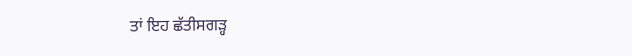ਤਾਂ ਇਹ ਛੱਤੀਸਗੜ੍ਹ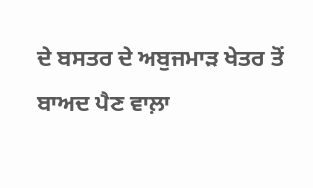ਦੇ ਬਸਤਰ ਦੇ ਅਬੁਜਮਾੜ ਖੇਤਰ ਤੋਂ ਬਾਅਦ ਪੈਣ ਵਾਲ਼ਾ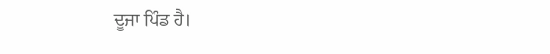ਦੂਜਾ ਪਿੰਡ ਹੈ।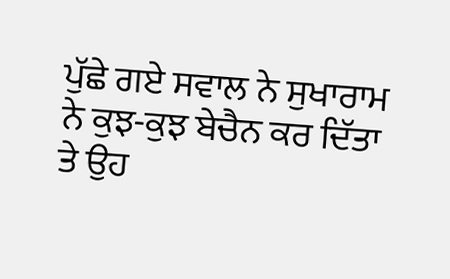ਪੁੱਛੇ ਗਏ ਸਵਾਲ ਨੇ ਸੁਖਾਰਾਮ ਨੇ ਕੁਝ-ਕੁਝ ਬੇਚੈਨ ਕਰ ਦਿੱਤਾ ਤੇ ਉਹ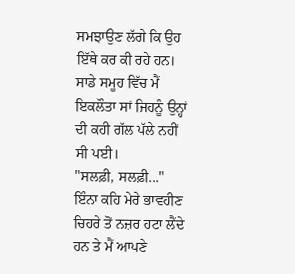ਸਮਝਾਉਣ ਲੱਗੇ ਕਿ ਉਹ ਇੱਥੇ ਕਰ ਕੀ ਰਹੇ ਹਨ। ਸਾਡੇ ਸਮੂਹ ਵਿੱਚ ਮੈਂ ਇਕਲੌਤਾ ਸਾਂ ਜਿਹਨੂੰ ਉਨ੍ਹਾਂ ਦੀ ਕਹੀ ਗੱਲ ਪੱਲੇ ਨਹੀਂ ਸੀ ਪਈ।
"ਸਲਫ਼ੀ, ਸਲਫ਼ੀ..." ਇੰਨਾ ਕਹਿ ਮੇਰੇ ਭਾਵਹੀਣ ਚਿਹਰੇ ਤੋਂ ਨਜ਼ਰ ਹਟਾ ਲੈਂਦੇ ਹਨ ਤੇ ਮੈਂ ਆਪਣੇ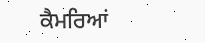ਕੈਮਰਿਆਂ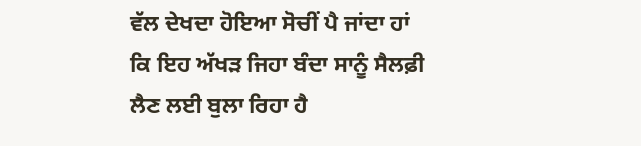ਵੱਲ ਦੇਖਦਾ ਹੋਇਆ ਸੋਚੀਂ ਪੈ ਜਾਂਦਾ ਹਾਂ ਕਿ ਇਹ ਅੱਖੜ ਜਿਹਾ ਬੰਦਾ ਸਾਨੂੰ ਸੈਲਫ਼ੀ ਲੈਣ ਲਈ ਬੁਲਾ ਰਿਹਾ ਹੈ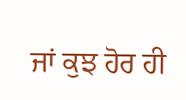ਜਾਂ ਕੁਝ ਹੋਰ ਹੀ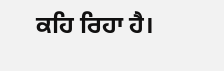ਕਹਿ ਰਿਹਾ ਹੈ।